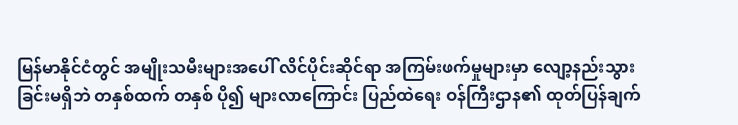မြန်မာနိုင်ငံတွင် အမျိုးသမီးများအပေါ် လိင်ပိုင်းဆိုင်ရာ အကြမ်းဖက်မှုများမှာ လျော့နည်းသွားခြင်းမရှိဘဲ တနှစ်ထက် တနှစ် ပို၍ များလာကြောင်း ပြည်ထဲရေး ဝန်ကြီးဌာန၏ ထုတ်ပြန်ချက်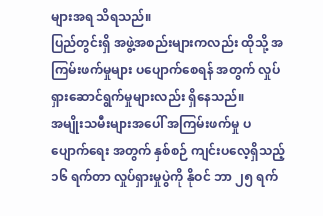များအရ သိရသည်။
ပြည်တွင်းရှိ အဖွဲ့အစည်းများကလည်း ထိုသို့ အကြမ်းဖက်မှုများ ပပျောက်စေရန် အတွက် လှုပ်ရှားဆောင်ရွက်မှုများလည်း ရှိနေသည်။
အမျိုးသမီးများအပေါ် အကြမ်းဖက်မှု ပပျောက်ရေး အတွက် နှစ်စဉ် ကျင်းပလေ့ရှိသည့် ၁၆ ရက်တာ လှုပ်ရှားမှုပွဲကို နိုဝင် ဘာ ၂၅ ရက်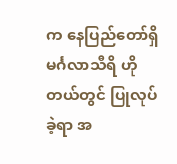က နေပြည်တော်ရှိ မင်္ဂလာသီရိ ဟိုတယ်တွင် ပြုလုပ်ခဲ့ရာ အ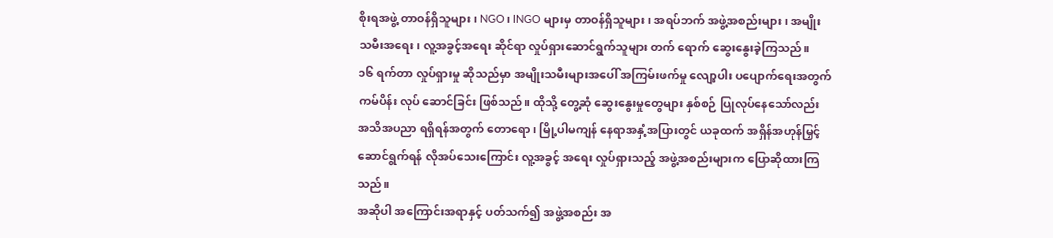စိုးရအဖွဲ့ တာဝန်ရှိသူများ၊ NGO၊ INGO များမှ တာဝန်ရှိသူများ၊ အရပ်ဘက် အဖွဲ့အစည်းများ၊ အမျိုးသမီးအရေး၊ လူ့အခွင့်အရေး ဆိုင်ရာ လှုပ်ရှားဆောင်ရွက်သူများ တက် ရောက် ဆွေးနွေးခဲ့ကြသည်။
၁၆ ရက်တာ လှုပ်ရှားမှု ဆိုသည်မှာ အမျိုးသမီးများအပေါ် အကြမ်းဖက်မှု လျော့ပါး ပပျောက်ရေးအတွက် ကမ်ပိန်း လုပ် ဆောင်ခြင်း ဖြစ်သည်။ ထိုသို့ တွေ့ဆုံ ဆွေးနွေးမှုတွေများ နှစ်စဉ် ပြုလုပ်နေသော်လည်း အသိအပညာ ရရှိရန်အတွက် တောရော၊ မြို့ပါမကျန် နေရာအနှံ့အပြားတွင် ယခုထက် အရှိန်အဟုန်မြှင့် ဆောင်ရွက်ရန် လိုအပ်သေးကြောင်း လူ့အခွင့် အရေး လှုပ်ရှားသည့် အဖွဲ့အစည်းများက ပြောဆိုထားကြသည်။
အဆိုပါ အကြောင်းအရာနှင့် ပတ်သက်၍ အဖွဲ့အစည်း အ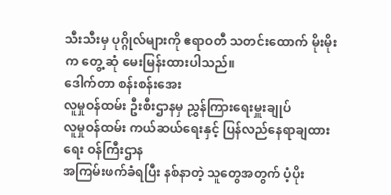သီးသီးမှ ပုဂ္ဂိုလ်များကို ဧရာဝတီ သတင်းထောက် မိုးမိုးက တွေ့ ဆုံ မေးမြန်းထားပါသည်။
ဒေါက်တာ စန်းစန်းအေး
လူမှုဝန်ထမ်း ဦးစီးဌာနမှ ညွှန်ကြားရေးမှူးချုပ်
လူမှုဝန်ထမ်း ကယ်ဆယ်ရေးနှင့် ပြန်လည်နေရာချထားရေး ဝန်ကြီးဌာန
အကြမ်းဖက်ခံရပြီး နစ်နာတဲ့ သူတွေအတွက် ပံ့ပိုး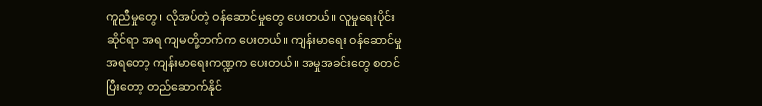ကူညီမှုတွေ၊ လိုအပ်တဲ့ ဝန်ဆောင်မှုတွေ ပေးတယ်။ လူမှုရေးပိုင်း ဆိုင်ရာ အရ ကျမတို့ဘက်က ပေးတယ်။ ကျန်းမာရေး ဝန်ဆောင်မှုအရတော့ ကျန်းမာရေးကဏ္ဍက ပေးတယ်။ အမှုအခင်းတွေ စတင် ပြီးတော့ တည်ဆောက်နိုင်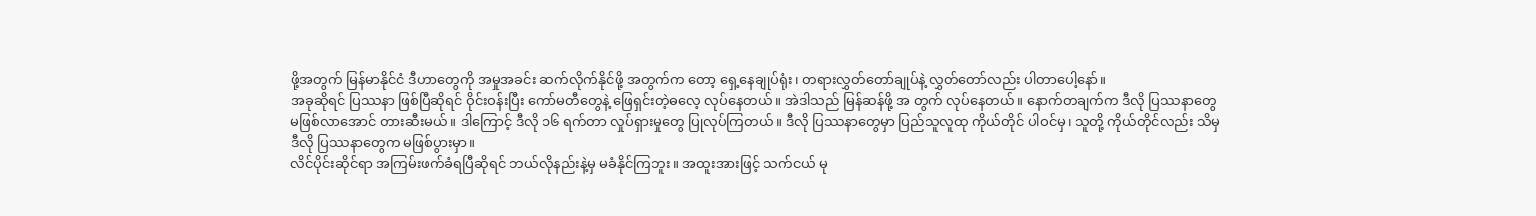ဖို့အတွက် မြန်မာနိုင်ငံ ဒီဟာတွေကို အမှုအခင်း ဆက်လိုက်နိုင်ဖို့ အတွက်က တော့ ရှေ့နေချုပ်ရုံး၊ တရားလွှတ်တော်ချုပ်နဲ့ လွှတ်တော်လည်း ပါတာပေါ့နော်။
အခုဆိုရင် ပြဿနာ ဖြစ်ပြီဆိုရင် ဝိုင်းဝန်းပြီး ကော်မတီတွေနဲ့ ဖြေရှင်းတဲ့ဓလေ့ လုပ်နေတယ်။ အဲဒါသည် မြန်ဆန်ဖို့ အ တွက် လုပ်နေတယ်။ နောက်တချက်က ဒီလို ပြဿနာတွေ မဖြစ်လာအောင် တားဆီးမယ်။ ဒါကြောင့် ဒီလို ၁၆ ရက်တာ လှုပ်ရှားမှုတွေ ပြုလုပ်ကြတယ်။ ဒီလို ပြဿနာတွေမှာ ပြည်သူလူထု ကိုယ်တိုင် ပါဝင်မှ၊ သူတို့ ကိုယ်တိုင်လည်း သိမှ ဒီလို ပြဿနာတွေက မဖြစ်ပွားမှာ။
လိင်ပိုင်းဆိုင်ရာ အကြမ်းဖက်ခံရပြီဆိုရင် ဘယ်လိုနည်းနဲ့မှ မခံနိုင်ကြဘူး။ အထူးအားဖြင့် သက်ငယ် မု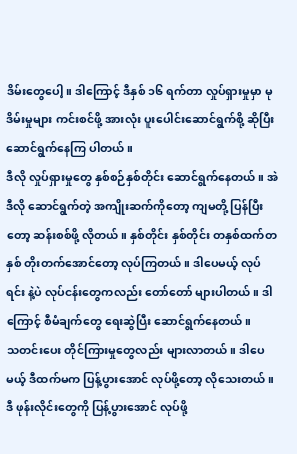ဒိမ်းတွေပေါ့။ ဒါကြောင့် ဒီနှစ် ၁၆ ရက်တာ လှုပ်ရှားမှုမှာ မုဒိမ်းမှုများ ကင်းစင်ဖို့ အားလုံး ပူးပေါင်းဆောင်ရွက်စို့ ဆိုပြီး ဆောင်ရွက်နေကြ ပါတယ်။
ဒီလို လှုပ်ရှားမှုတွေ နှစ်စဉ်နှစ်တိုင်း ဆောင်ရွက်နေတယ်။ အဲဒီလို ဆောင်ရွက်တဲ့ အကျိုးဆက်ကိုတော့ ကျမတို့ ပြန်ပြီး တော့ ဆန်းစစ်ဖို့ လိုတယ်။ နှစ်တိုင်း နှစ်တိုင်း တနှစ်ထက်တနှစ် တိုးတက်အောင်တော့ လုပ်ကြတယ်။ ဒါပေမယ့် လုပ်ရင်း နဲ့ပဲ လုပ်ငန်းတွေကလည်း တော်တော် များပါတယ်။ ဒါကြောင့် စီမံချက်တွေ ရေးဆွဲပြီး ဆောင်ရွက်နေတယ်။
သတင်းပေး တိုင်ကြားမှုတွေလည်း များလာတယ်။ ဒါပေမယ့် ဒီထက်မက ပြန့်ပွားအောင် လုပ်ဖို့တော့ လိုသေးတယ်။ ဒီ ဖုန်းလိုင်းတွေကို ပြန့်ပွားအောင် လုပ်ဖို့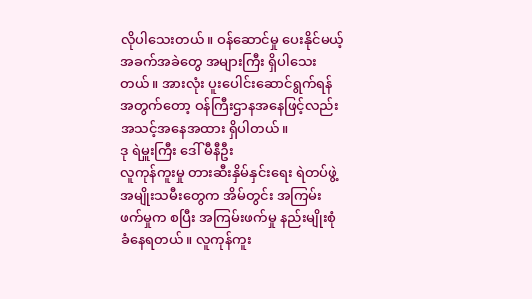လိုပါသေးတယ်။ ဝန်ဆောင်မှု ပေးနိုင်မယ့် အခက်အခဲတွေ အများကြီး ရှိပါသေး တယ်။ အားလုံး ပူးပေါင်းဆောင်ရွက်ရန် အတွက်တော့ ဝန်ကြီးဌာနအနေဖြင့်လည်း အသင့်အနေအထား ရှိပါတယ်။
ဒု ရဲမှူးကြီး ဒေါ် မီနီဦး
လူကုန်ကူးမှု တားဆီးနှိမ်နှင်းရေး ရဲတပ်ဖွဲ့
အမျိုးသမီးတွေက အိမ်တွင်း အကြမ်းဖက်မှုက စပြီး အကြမ်းဖက်မှု နည်းမျိုးစုံ ခံနေရတယ်။ လူကုန်ကူး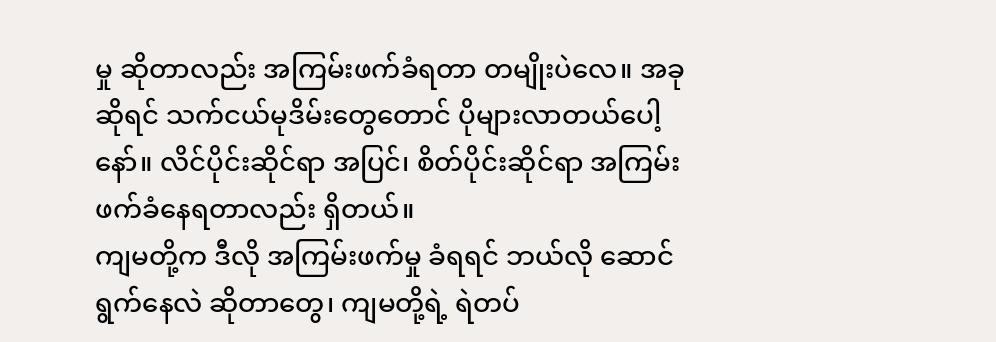မှု ဆိုတာလည်း အကြမ်းဖက်ခံရတာ တမျိုးပဲလေ။ အခုဆိုရင် သက်ငယ်မုဒိမ်းတွေတောင် ပိုများလာတယ်ပေါ့နော်။ လိင်ပိုင်းဆိုင်ရာ အပြင်၊ စိတ်ပိုင်းဆိုင်ရာ အကြမ်းဖက်ခံနေရတာလည်း ရှိတယ်။
ကျမတို့က ဒီလို အကြမ်းဖက်မှု ခံရရင် ဘယ်လို ဆောင်ရွက်နေလဲ ဆိုတာတွေ၊ ကျမတို့ရဲ့ ရဲတပ်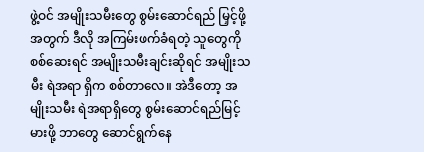ဖွဲ့ဝင် အမျိုးသမီးတွေ စွမ်းဆောင်ရည် မြှင့်ဖို့အတွက် ဒီလို အကြမ်းဖက်ခံရတဲ့ သူတွေကို စစ်ဆေးရင် အမျိုးသမီးချင်းဆိုရင် အမျိုးသမီး ရဲအရာ ရှိက စစ်တာလေ။ အဲဒီတော့ အမျိုးသမီး ရဲအရာရှိတွေ စွမ်းဆောင်ရည်မြင့်မားဖို့ ဘာတွေ ဆောင်ရွက်နေ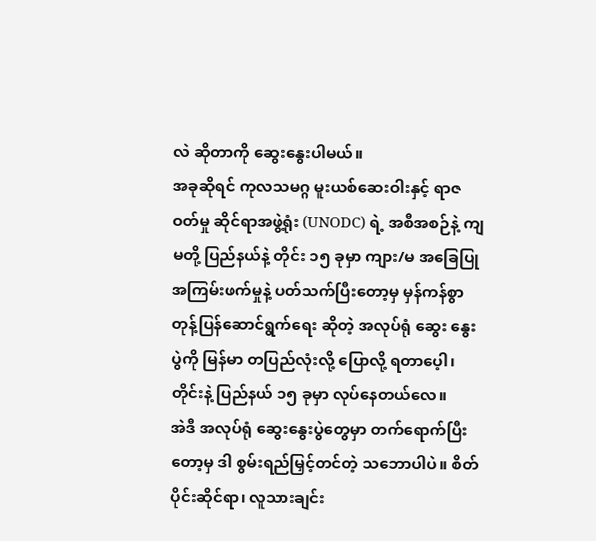လဲ ဆိုတာကို ဆွေးနွေးပါမယ်။
အခုဆိုရင် ကုလသမဂ္ဂ မူးယစ်ဆေးဝါးနှင့် ရာဇဝတ်မှု ဆိုင်ရာအဖွဲ့ရုံး (UNODC) ရဲ့ အစီအစဉ်နဲ့ ကျမတို့ ပြည်နယ်နဲ့ တိုင်း ၁၅ ခုမှာ ကျား/မ အခြေပြု အကြမ်းဖက်မှုနဲ့ ပတ်သက်ပြီးတော့မှ မှန်ကန်စွာ တုန့်ပြန်ဆောင်ရွက်ရေး ဆိုတဲ့ အလုပ်ရုံ ဆွေး နွေးပွဲကို မြန်မာ တပြည်လုံးလို့ ပြောလို့ ရတာပေ့ါ၊ တိုင်းနဲ့ ပြည်နယ် ၁၅ ခုမှာ လုပ်နေတယ်လေ။
အဲဒီ အလုပ်ရုံ ဆွေးနွေးပွဲတွေမှာ တက်ရောက်ပြီးတော့မှ ဒါ စွမ်းရည်မြှင့်တင်တဲ့ သဘောပါပဲ။ စိတ်ပိုင်းဆိုင်ရာ၊ လူသားချင်း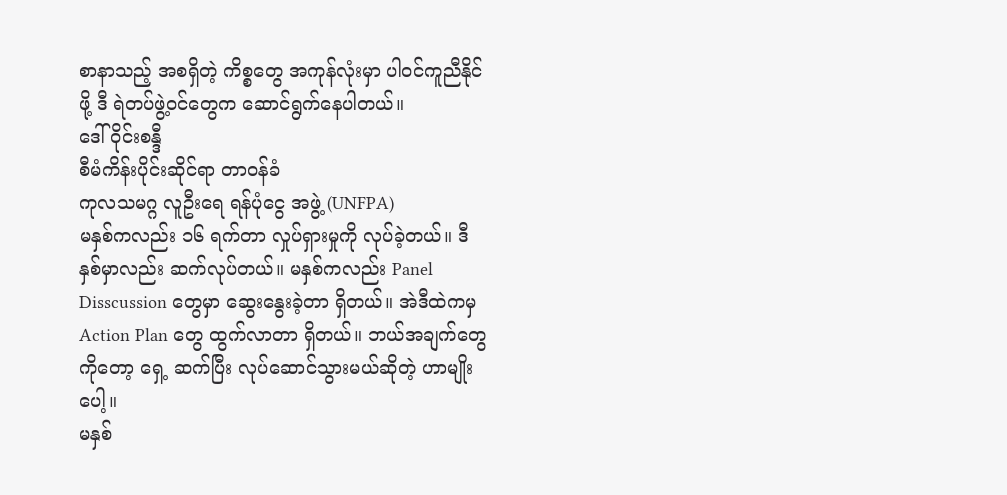စာနာသည့် အစရှိတဲ့ ကိစ္စတွေ အကုန်လုံးမှာ ပါဝင်ကူညီနိုင်ဖို့ ဒီ ရဲတပ်ဖွဲ့ဝင်တွေက ဆောင်ရွက်နေပါတယ်။
ဒေါ်ဝိုင်းစန္ဒီ
စီမံကိန်းပိုင်းဆိုင်ရာ တာဝန်ခံ
ကုလသမဂ္ဂ လူဦးရေ ရန်ပုံငွေ အဖွဲ့ (UNFPA)
မနှစ်ကလည်း ၁၆ ရက်တာ လှုပ်ရှားမှုကို လုပ်ခဲ့တယ်။ ဒီနှစ်မှာလည်း ဆက်လုပ်တယ်။ မနှစ်ကလည်း Panel Disscussion တွေမှာ ဆွေးနွေးခဲ့တာ ရှိတယ်။ အဲဒီထဲကမှ Action Plan တွေ ထွက်လာတာ ရှိတယ်။ ဘယ်အချက်တွေကိုတော့ ရှေ့ ဆက်ပြီး လုပ်ဆောင်သွားမယ်ဆိုတဲ့ ဟာမျိုးပေါ့။
မနှစ်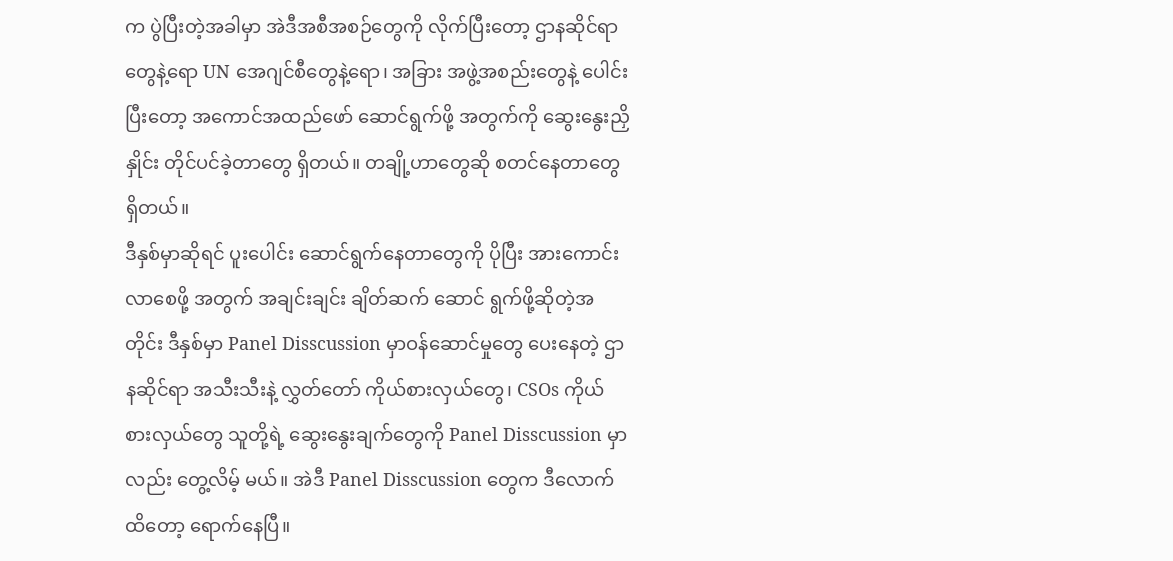က ပွဲပြီးတဲ့အခါမှာ အဲဒီအစီအစဉ်တွေကို လိုက်ပြီးတော့ ဌာနဆိုင်ရာတွေနဲ့ရော UN အေဂျင်စီတွေနဲ့ရော၊ အခြား အဖွဲ့အစည်းတွေနဲ့ ပေါင်းပြီးတော့ အကောင်အထည်ဖော် ဆောင်ရွက်ဖို့ အတွက်ကို ဆွေးနွေးညှိနှိုင်း တိုင်ပင်ခဲ့တာတွေ ရှိတယ်။ တချို့ဟာတွေဆို စတင်နေတာတွေ ရှိတယ်။
ဒီနှစ်မှာဆိုရင် ပူးပေါင်း ဆောင်ရွက်နေတာတွေကို ပိုပြီး အားကောင်းလာစေဖို့ အတွက် အချင်းချင်း ချိတ်ဆက် ဆောင် ရွက်ဖို့ဆိုတဲ့အတိုင်း ဒီနှစ်မှာ Panel Disscussion မှာဝန်ဆောင်မှုတွေ ပေးနေတဲ့ ဌာနဆိုင်ရာ အသီးသီးနဲ့ လွှတ်တော် ကိုယ်စားလှယ်တွေ၊ CSOs ကိုယ်စားလှယ်တွေ သူတို့ရဲ့ ဆွေးနွေးချက်တွေကို Panel Disscussion မှာလည်း တွေ့လိမ့် မယ်။ အဲဒီ Panel Disscussion တွေက ဒီလောက်ထိတော့ ရောက်နေပြီ။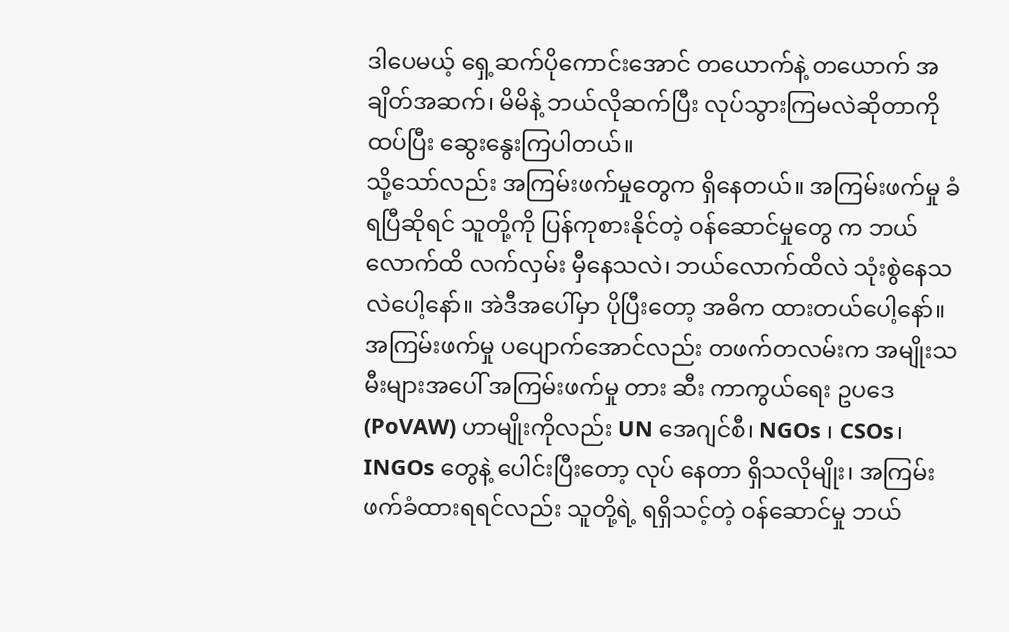ဒါပေမယ့် ရှေ့ဆက်ပိုကောင်းအောင် တယောက်နဲ့ တယောက် အချိတ်အဆက်၊ မိမိနဲ့ ဘယ်လိုဆက်ပြီး လုပ်သွားကြမလဲဆိုတာကို ထပ်ပြီး ဆွေးနွေးကြပါတယ်။
သို့သော်လည်း အကြမ်းဖက်မှုတွေက ရှိနေတယ်။ အကြမ်းဖက်မှု ခံရပြီဆိုရင် သူတို့ကို ပြန်ကုစားနိုင်တဲ့ ဝန်ဆောင်မှုတွေ က ဘယ်လောက်ထိ လက်လှမ်း မှီနေသလဲ၊ ဘယ်လောက်ထိလဲ သုံးစွဲနေသလဲပေါ့နော်။ အဲဒီအပေါ်မှာ ပိုပြီးတော့ အဓိက ထားတယ်ပေါ့နော်။ အကြမ်းဖက်မှု ပပျောက်အောင်လည်း တဖက်တလမ်းက အမျိုးသမီးများအပေါ် အကြမ်းဖက်မှု တား ဆီး ကာကွယ်ရေး ဥပဒေ (PoVAW) ဟာမျိုးကိုလည်း UN အေဂျင်စီ၊ NGOs ၊ CSOs၊ INGOs တွေနဲ့ ပေါင်းပြီးတော့ လုပ် နေတာ ရှိသလိုမျိုး၊ အကြမ်းဖက်ခံထားရရင်လည်း သူတို့ရဲ့ ရရှိသင့်တဲ့ ဝန်ဆောင်မှု ဘယ်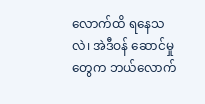လောက်ထိ ရနေသလဲ၊ အဲဒီဝန် ဆောင်မှုတွေက ဘယ်လောက်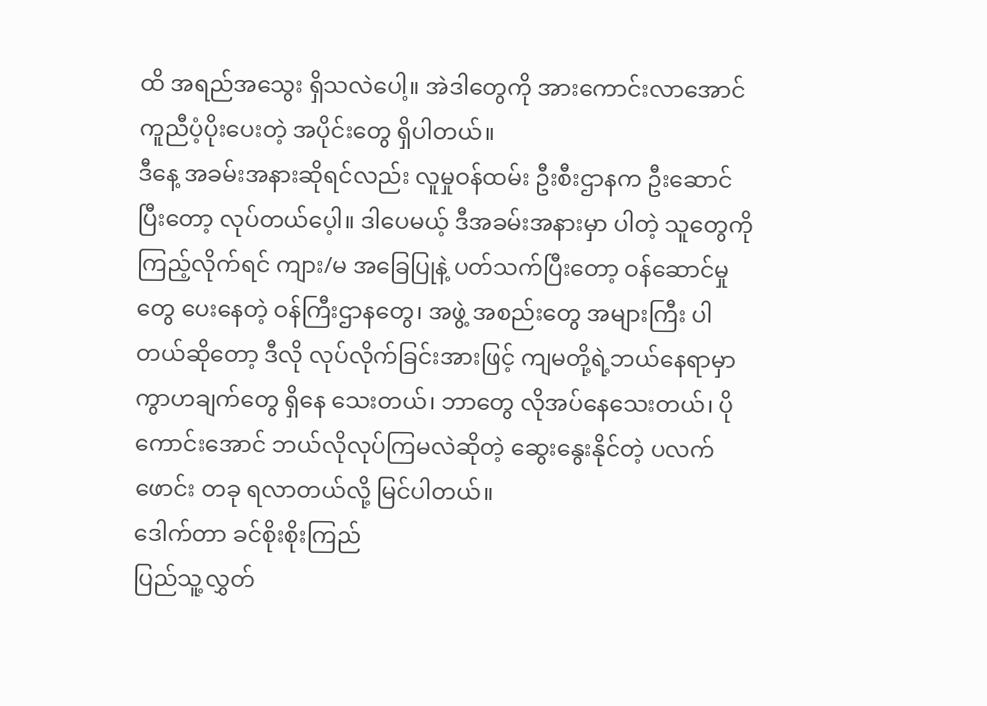ထိ အရည်အသွေး ရှိသလဲပေါ့။ အဲဒါတွေကို အားကောင်းလာအောင် ကူညီပံ့ပိုးပေးတဲ့ အပိုင်းတွေ ရှိပါတယ်။
ဒီနေ့ အခမ်းအနားဆိုရင်လည်း လူမှုဝန်ထမ်း ဦးစီးဌာနက ဦးဆောင်ပြီးတော့ လုပ်တယ်ပေ့ါ။ ဒါပေမယ့် ဒီအခမ်းအနားမှာ ပါတဲ့ သူတွေကို ကြည့်လိုက်ရင် ကျား/မ အခြေပြုနဲ့ ပတ်သက်ပြီးတော့ ဝန်ဆောင်မှုတွေ ပေးနေတဲ့ ဝန်ကြီးဌာနတွေ၊ အဖွဲ့ အစည်းတွေ အများကြီး ပါတယ်ဆိုတော့ ဒီလို လုပ်လိုက်ခြင်းအားဖြင့် ကျမတို့ရဲ့ဘယ်နေရာမှာ ကွာဟချက်တွေ ရှိနေ သေးတယ်၊ ဘာတွေ လိုအပ်နေသေးတယ်၊ ပိုကောင်းအောင် ဘယ်လိုလုပ်ကြမလဲဆိုတဲ့ ဆွေးနွေးနိုင်တဲ့ ပလက်ဖောင်း တခု ရလာတယ်လို့ မြင်ပါတယ်။
ဒေါက်တာ ခင်စိုးစိုးကြည်
ပြည်သူ့လွှတ်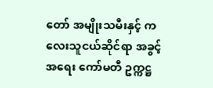တော် အမျိုးသမီးနှင့် ကလေးသူငယ်ဆိုင်ရာ အခွင့်အရေး ကော်မတီ ဥက္ကဋ္ဌ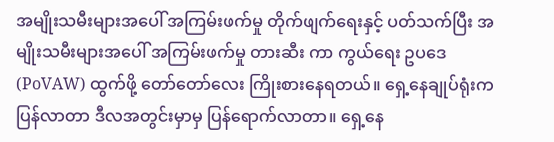အမျိုးသမီးများအပေါ် အကြမ်းဖက်မှု တိုက်ဖျက်ရေးနှင့် ပတ်သက်ပြီး အမျိုးသမီးများအပေါ် အကြမ်းဖက်မှု တားဆီး ကာ ကွယ်ရေး ဥပဒေ (PoVAW) ထွက်ဖို့ တော်တော်လေး ကြိုးစားနေရတယ်။ ရှေ့နေချုပ်ရုံးက ပြန်လာတာ ဒီလအတွင်းမှာမှ ပြန်ရောက်လာတာ။ ရှေ့နေ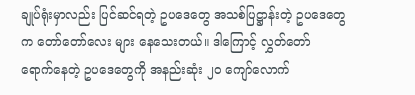ချုပ်ရုံးမှာလည်း ပြင်ဆင်ရတဲ့ ဥပဒေတွေ အသစ်ပြဋ္ဌာန်းတဲ့ ဥပဒေတွေက တော်တော်လေး များ နေသေးတယ်။ ဒါကြောင့် လွှတ်တော် ရောက်နေတဲ့ ဥပဒေတွေကို အနည်းဆုံး ၂၀ ကျော်လောက်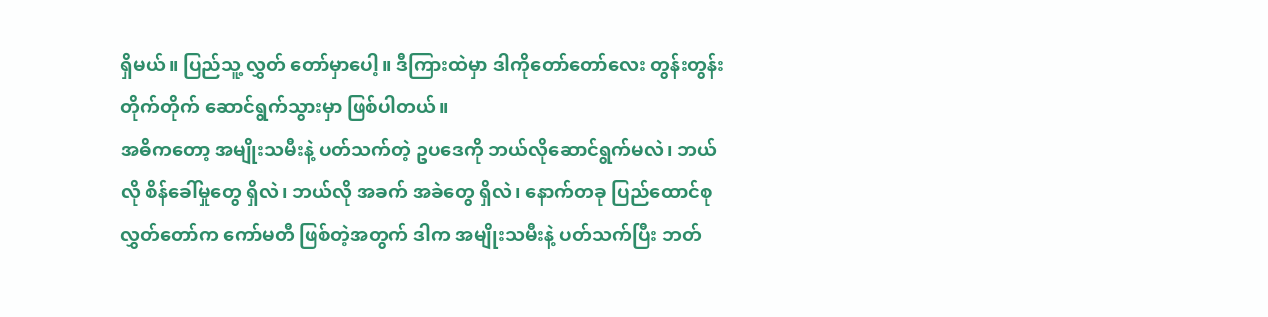ရှိမယ်။ ပြည်သူ့ လွှတ် တော်မှာပေါ့။ ဒီကြားထဲမှာ ဒါကိုတော်တော်လေး တွန်းတွန်းတိုက်တိုက် ဆောင်ရွက်သွားမှာ ဖြစ်ပါတယ်။
အဓိကတော့ အမျိုးသမီးနဲ့ ပတ်သက်တဲ့ ဥပဒေကို ဘယ်လိုဆောင်ရွက်မလဲ၊ ဘယ်လို စိန်ခေါ်မှုတွေ ရှိလဲ၊ ဘယ်လို အခက် အခဲတွေ ရှိလဲ၊ နောက်တခု ပြည်ထောင်စု လွှတ်တော်က ကော်မတီ ဖြစ်တဲ့အတွက် ဒါက အမျိုးသမီးနဲ့ ပတ်သက်ပြီး ဘတ်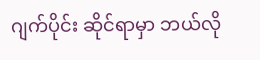ဂျက်ပိုင်း ဆိုင်ရာမှာ ဘယ်လို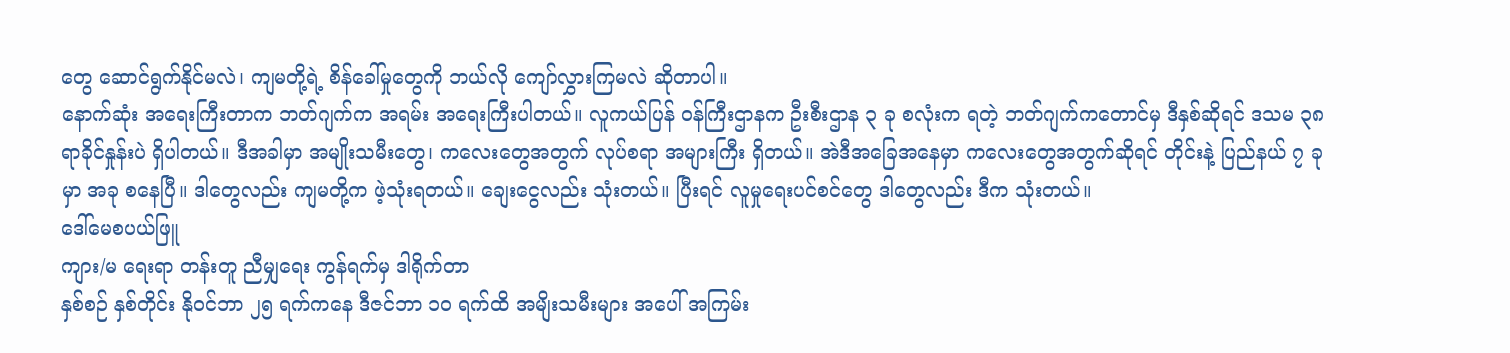တွေ ဆောင်ရွက်နိုင်မလဲ၊ ကျမတို့ရဲ့ စိန်ခေါ်မှုတွေကို ဘယ်လို ကျော်လွှားကြမလဲ ဆိုတာပါ။
နောက်ဆုံး အရေးကြီးတာက ဘတ်ဂျက်က အရမ်း အရေးကြီးပါတယ်။ လူကယ်ပြန် ဝန်ကြီးဌာနက ဦးစီးဌာန ၃ ခု စလုံးက ရတဲ့ ဘတ်ဂျက်ကတောင်မှ ဒီနှစ်ဆိုရင် ဒသမ ၃၈ ရာခိုင်နှုန်းပဲ ရှိပါတယ်။ ဒီအခါမှာ အမျိုးသမီးတွေ၊ ကလေးတွေအတွက် လုပ်စရာ အများကြီး ရှိတယ်။ အဲဒီအခြေအနေမှာ ကလေးတွေအတွက်ဆိုရင် တိုင်းနဲ့ ပြည်နယ် ၇ ခုမှာ အခု စနေပြီ။ ဒါတွေလည်း ကျမတို့က ဖဲ့သုံးရတယ်။ ချေးငွေလည်း သုံးတယ်။ ပြီးရင် လူမှုရေးပင်စင်တွေ ဒါတွေလည်း ဒီက သုံးတယ်။
ဒေါ်မေစပယ်ဖြူ
ကျား/မ ရေးရာ တန်းတူ ညီမျှရေး ကွန်ရက်မှ ဒါရိုက်တာ
နှစ်စဉ် နှစ်တိုင်း နိုဝင်ဘာ ၂၅ ရက်ကနေ ဒီဇင်ဘာ ၁၀ ရက်ထိ အမျိးသမီးများ အပေါ် အကြမ်း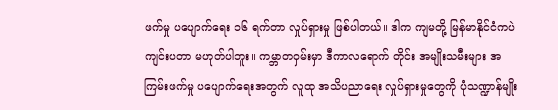ဖက်မှု ပပျောက်ရေး ၁၆ ရက်တာ လှုပ်ရှားမှု ဖြစ်ပါတယ်။ ဒါက ကျမတို့ မြန်မာနိုင်ငံကပဲ ကျင်းပတာ မဟုတ်ပါဘူး။ ကမ္ဘာတဝှမ်းမှာ ဒီကာလရောက် တိုင်း အမျိုးသမီးများ အကြမ်းဖက်မှု ပပျောက်ရေးအတွက် လူထု အသိပညာရေး လှုပ်ရှားမှုတွေကို ပုံသဏ္ဍာန်မျိုး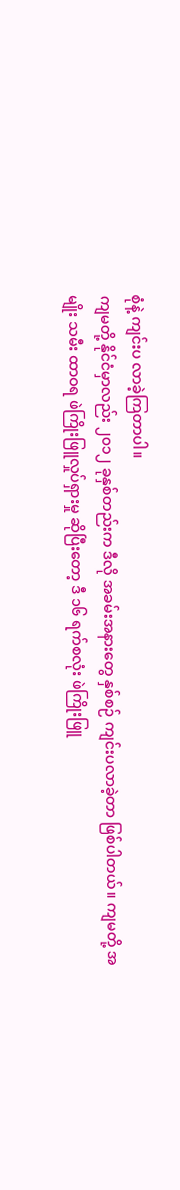စုံနဲ့ ကျင်းပ လာခဲ့ကြတာပါ။
ကျမတို့ နိုင်ငံမှာလည်း ၂၀၁၂ ခုနှစ်တည်းက ဒီလို အခမ်းအနားတွေ နှစ်စဉ် ကျင်းပလာခဲ့တာ ဖြစ်ပါတယ်။ ကျမတို့ အမျိုး သမီး ထာဝရ ဖဲကြိုးဖြူလှုပ်ရှားမှု ဆိုပြီးတော့ ဒီ ၁၆ ရက်စလုံး ဖဲကြိုးဖြူ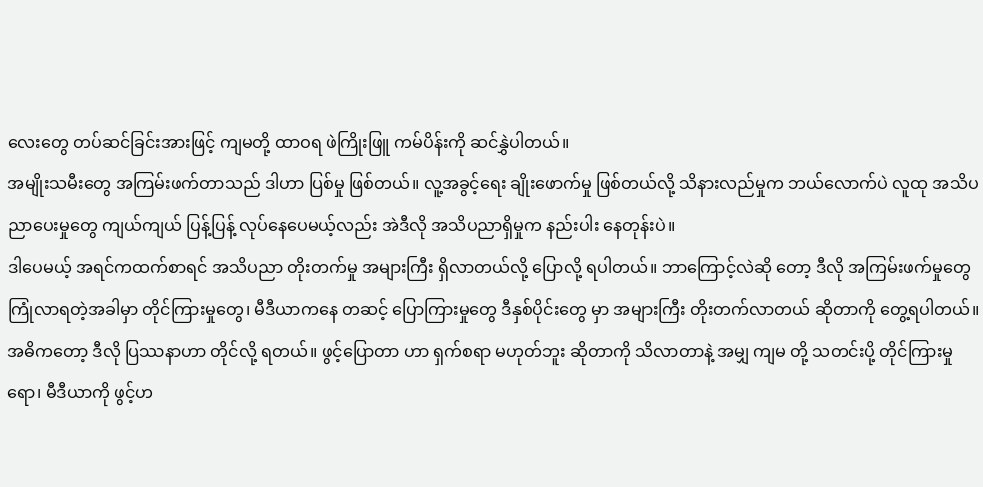လေးတွေ တပ်ဆင်ခြင်းအားဖြင့် ကျမတို့ ထာဝရ ဖဲကြိုးဖြူ ကမ်ပိန်းကို ဆင်နွှဲပါတယ်။
အမျိုးသမီးတွေ အကြမ်းဖက်တာသည် ဒါဟာ ပြစ်မှု ဖြစ်တယ်။ လူ့အခွင့်ရေး ချိုးဖောက်မှု ဖြစ်တယ်လို့ သိနားလည်မှုက ဘယ်လောက်ပဲ လူထု အသိပညာပေးမှုတွေ ကျယ်ကျယ် ပြန့်ပြန့် လုပ်နေပေမယ့်လည်း အဲဒီလို အသိပညာရှိမှုက နည်းပါး နေတုန်းပဲ။
ဒါပေမယ့် အရင်ကထက်စာရင် အသိပညာ တိုးတက်မှု အများကြီး ရှိလာတယ်လို့ ပြောလို့ ရပါတယ်။ ဘာကြောင့်လဲဆို တော့ ဒီလို အကြမ်းဖက်မှုတွေ ကြုံလာရတဲ့အခါမှာ တိုင်ကြားမှုတွေ၊ မီဒီယာကနေ တဆင့် ပြောကြားမှုတွေ ဒီနှစ်ပိုင်းတွေ မှာ အများကြီး တိုးတက်လာတယ် ဆိုတာကို တွေ့ရပါတယ်။
အဓိကတော့ ဒီလို ပြဿနာဟာ တိုင်လို့ ရတယ်။ ဖွင့်ပြောတာ ဟာ ရှက်စရာ မဟုတ်ဘူး ဆိုတာကို သိလာတာနဲ့ အမျှ ကျမ တို့ သတင်းပို့ တိုင်ကြားမှုရော၊ မီဒီယာကို ဖွင့်ဟ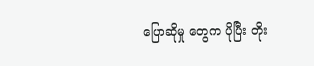ပြောဆိုမှု တွေက ပိုပြီး တိုး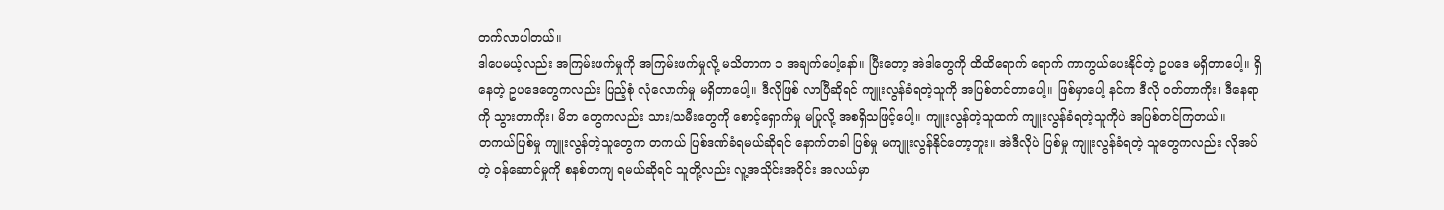တက်လာပါတယ်။
ဒါပေမယ့်လည်း အကြမ်းဖက်မှုကို အကြမ်းဖက်မှုလို့ မသိတာက ၁ အချက်ပေါ့နော်။ ပြီးတော့ အဲဒါတွေကို ထိထိရောက် ရောက် ကာကွယ်ပေးနိုင်တဲ့ ဥပဒေ မရှိတာပေါ့။ ရှိနေတဲ့ ဥပဒေတွေကလည်း ပြည့်စုံ လုံလောက်မှု မရှိတာပေါ့။ ဒီလိုဖြစ် လာပြီဆိုရင် ကျူးလွန်ခံရတဲ့သူကို အပြစ်တင်တာပေါ့။ ဖြစ်မှာပေါ့ နင်က ဒီလို ဝတ်တာကိုး၊ ဒီနေရာကို သွားတာကိုး၊ မိဘ တွေကလည်း သား/သမီးတွေကို စောင့်ရှောက်မှု မပြုလို့ အစရှိသဖြင့်ပေါ့။ ကျူးလွန်တဲ့သူထက် ကျူးလွန်ခံရတဲ့သူကိုပဲ အပြစ်တင်ကြတယ်။
တကယ်ပြစ်မှု ကျူးလွန်တဲ့သူတွေက တကယ် ပြစ်ဒဏ်ခံရမယ်ဆိုရင် နောက်တခါ ပြစ်မှု မကျူးလွန်နိုင်တော့ဘူး။ အဲဒီလိုပဲ ပြစ်မှု ကျူးလွန်ခံရတဲ့ သူတွေကလည်း လိုအပ်တဲ့ ဝန်ဆောင်မှုကို စနစ်တကျ ရမယ်ဆိုရင် သူတို့လည်း လူ့အသိုင်းအဝိုင်း အလယ်မှာ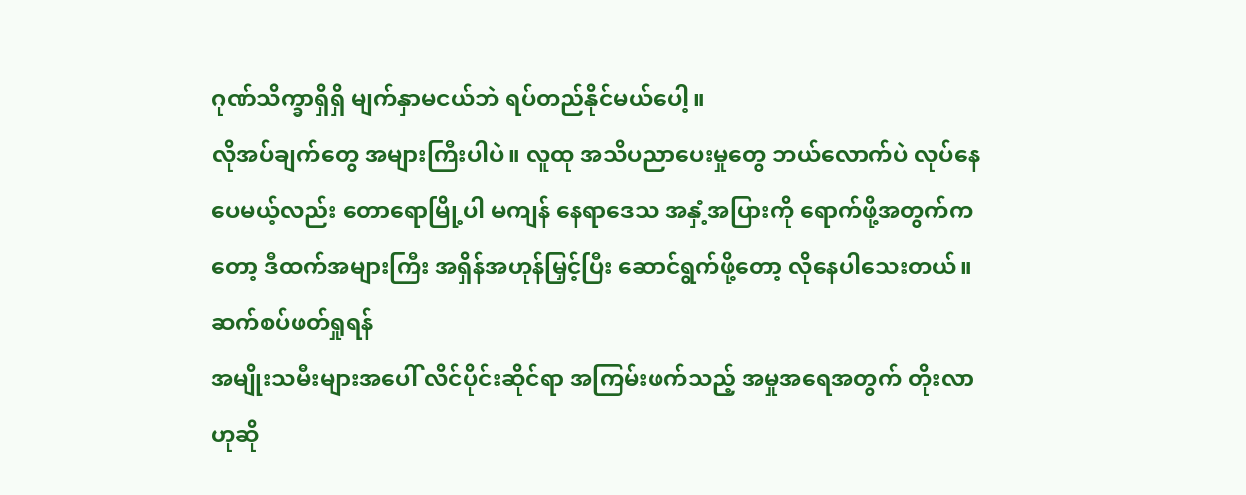ဂုဏ်သိက္ခာရှိရှိ မျက်နှာမငယ်ဘဲ ရပ်တည်နိုင်မယ်ပေါ့။
လိုအပ်ချက်တွေ အများကြီးပါပဲ။ လူထု အသိပညာပေးမှုတွေ ဘယ်လောက်ပဲ လုပ်နေပေမယ့်လည်း တောရောမြို့ပါ မကျန် နေရာဒေသ အနှံ့အပြားကို ရောက်ဖို့အတွက်ကတော့ ဒီထက်အများကြီး အရှိန်အဟုန်မြှင့်ပြီး ဆောင်ရွက်ဖို့တော့ လိုနေပါသေးတယ်။
ဆက်စပ်ဖတ်ရှုရန်
အမျိုးသမီးများအပေါ် လိင်ပိုင်းဆိုင်ရာ အကြမ်းဖက်သည့် အမှုအရေအတွက် တိုးလာ ဟုဆို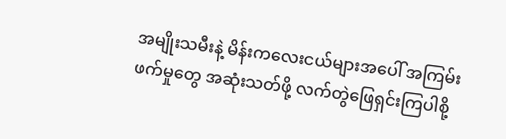အမျိုးသမီးနဲ့ မိန်းကလေးငယ်များအပေါ် အကြမ်းဖက်မှုတွေ အဆုံးသတ်ဖို့ လက်တွဲဖြေရှင်းကြပါစို့